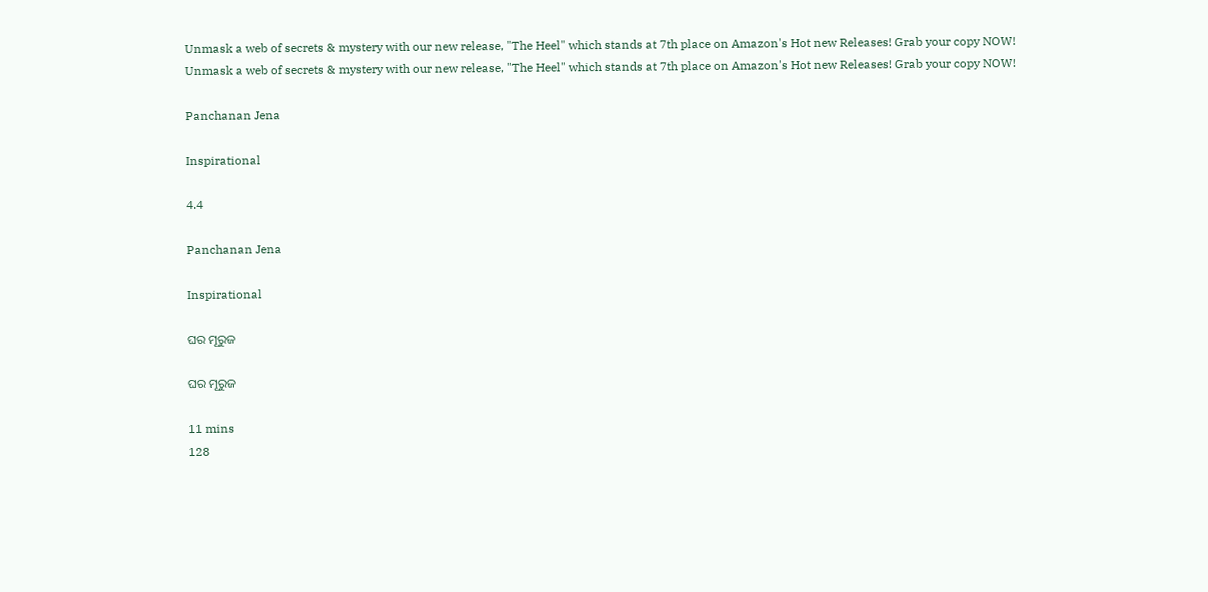Unmask a web of secrets & mystery with our new release, "The Heel" which stands at 7th place on Amazon's Hot new Releases! Grab your copy NOW!
Unmask a web of secrets & mystery with our new release, "The Heel" which stands at 7th place on Amazon's Hot new Releases! Grab your copy NOW!

Panchanan Jena

Inspirational

4.4

Panchanan Jena

Inspirational

ଘର ମୂରୁଜ

ଘର ମୂରୁଜ

11 mins
128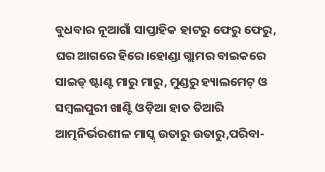ବୁଧବାର ନୂଆଗାଁ ସାପ୍ତାହିକ ହାଟରୁ ଫେରୁ ଫେରୁ, ଘର ଆଗରେ ହିରେ।ହୋଣ୍ଡା ଗ୍ଲାମର ବାଇକରେ ସାଇଡ୍ ଷ୍ଟାଣ୍ଟ ମାରୁ ମାରୁ, ମୁଣ୍ଡରୁ ହ୍ୟାଲମେଟ୍ ଓ ସମ୍ବଲପୁରୀ ଖାଣ୍ଟି ଓଡ଼ିଆ ହାତ ତିଆରି ଆତ୍ମନିର୍ଭରଶୀଳ ମାସ୍କ୍ ଉତାରୁ ଉତାରୁ,ପରିବା-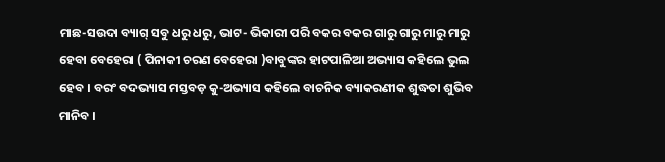ମାଛ-ସଉଦା ବ୍ୟାଗ୍ ସବୁ ଧରୁ ଧରୁ, ଭାଟ- ଭିକାରୀ ପରି ବକର ବକର ଗାରୁ ଗାରୁ ମାରୁ ମାରୁ ହେବା ବେହେରା ( ପିନାକୀ ଚରଣ ବେହେରା )ବାବୁଙ୍କର ହାଟପାଳିଆ ଅଭ୍ୟାସ କହିଲେ ଭୁଲ ହେବ । ବରଂ ବଦଭ୍ୟାସ ମସ୍ତବଡ଼ କୁ-ଅଭ୍ୟାସ କହିଲେ ବାଚନିକ ବ୍ୟାକରଣୀକ ଶୁଦ୍ଧତା ଶୁଭିବ ମାନିବ ।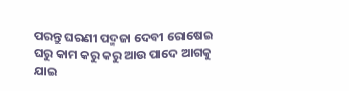ପରନ୍ତୁ ଘରଣୀ ପଦ୍ମଜା ଦେବୀ ରୋଷେଇ ଘରୁ କାମ କରୁ କରୁ ଆଉ ପାଦେ ଆଗକୁ ଯାଇ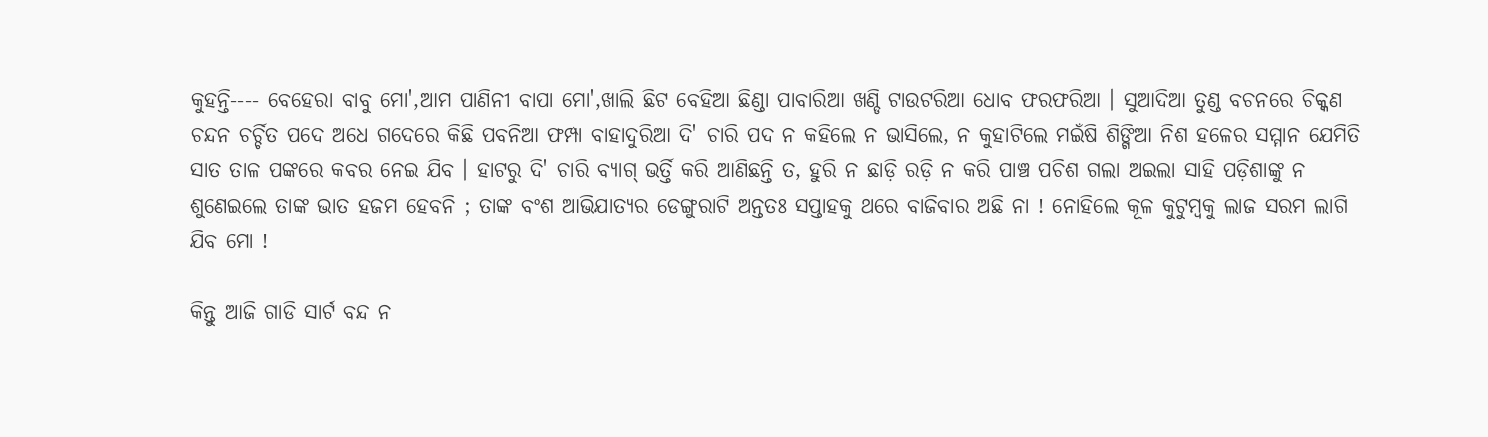କୁହନ୍ତି---- ବେହେରା ବାବୁ ମୋ',ଆମ ପାଣିନୀ ବାପା ମୋ',ଖାଲି ଛିଟ ବେହିଆ ଛିଣ୍ଡା ପାବାରିଆ ଖଣ୍ଡି ଟାଉଟରିଆ ଧୋବ ଫରଫରିଆ । ସୁଆଦିଆ ତୁଣ୍ଡ ବଚନରେ ଚିକ୍କଣ ଚନ୍ଦନ ଚର୍ଚ୍ଚିତ ପଦେ ଅଧେ ଗଦେରେ କିଛି ପବନିଆ ଫମ୍ପା ବାହାଦୁରିଆ ଦି' ଚାରି ପଦ ନ କହିଲେ ନ ଭାସିଲେ, ନ କୁହାଟିଲେ ମଇଁଷି ଶିଙ୍ଗିଆ ନିଶ ହଳେର ସମ୍ମାନ ଯେମିତି ସାତ ତାଳ ପଙ୍କରେ କବର ନେଇ ଯିବ । ହାଟରୁ ଦି' ଚାରି ବ୍ୟାଗ୍ ଭର୍ତ୍ତି କରି ଆଣିଛନ୍ତି ତ, ହୁରି ନ ଛାଡ଼ି ରଡ଼ି ନ କରି ପାଞ୍ଚ ପଚିଶ ଗଲା ଅଇଲା ସାହି ପଡ଼ିଶାଙ୍କୁ ନ ଶୁଣେଇଲେ ତାଙ୍କ ଭାତ ହଜମ ହେବନି ; ତାଙ୍କ ବଂଶ ଆଭିଯାତ୍ୟର ଡେଙ୍ଗୁରାଟି ଅନ୍ତତଃ ସପ୍ତାହକୁ ଥରେ ବାଜିବାର ଅଛି ନା ! ନୋହିଲେ କୂଳ କୁଟୁମ୍ବକୁ ଲାଜ ସରମ ଲାଗି ଯିବ ମୋ !

କିନ୍ତୁ ଆଜି ଗାଡି ସାର୍ଟ ବନ୍ଦ ନ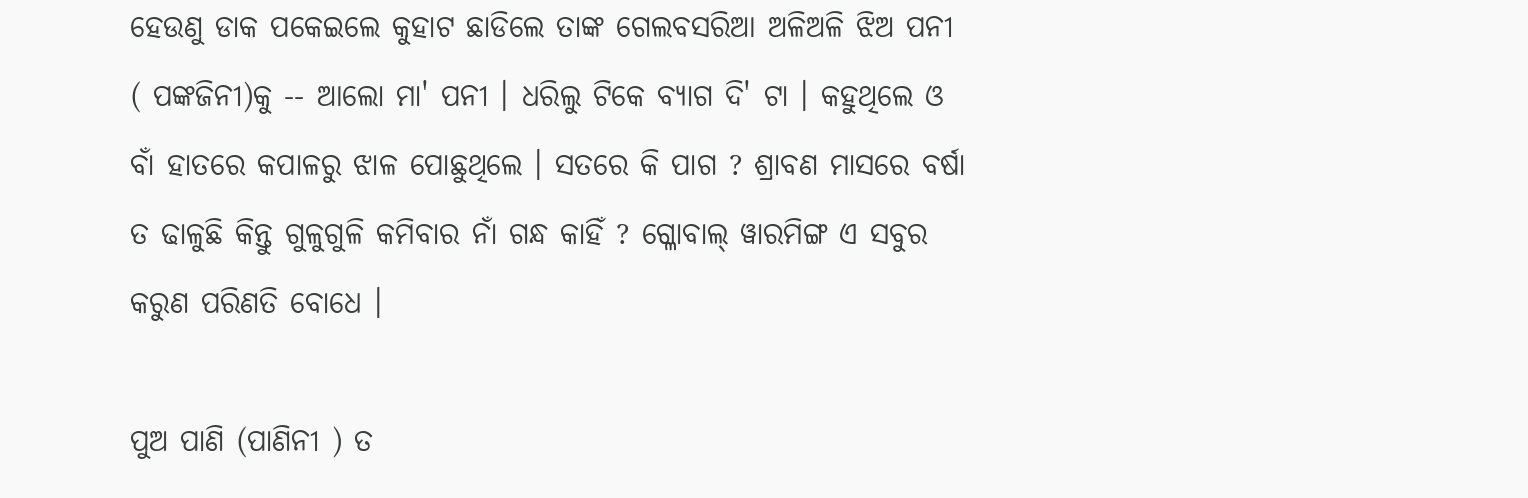ହେଉଣୁ ଡାକ ପକେଇଲେ କୁହାଟ ଛାଡିଲେ ତାଙ୍କ ଗେଲବସରିଆ ଅଳିଅଳି ଝିଅ ପନୀ ( ପଙ୍କଜିନୀ)କୁ -- ଆଲୋ ମା' ପନୀ । ଧରିଲୁ ଟିକେ ବ୍ୟାଗ ଦି' ଟା । କହୁଥିଲେ ଓ ବାଁ ହାତରେ କପାଳରୁ ଝାଳ ପୋଛୁଥିଲେ । ସତରେ କି ପାଗ ? ଶ୍ରାବଣ ମାସରେ ବର୍ଷା ତ ଢାଳୁଛି କିନ୍ତୁ ଗୁଳୁଗୁଳି କମିବାର ନାଁ ଗନ୍ଧ କାହିଁ ? ଗ୍ଳୋବାଲ୍ ୱାରମିଙ୍ଗ ଏ ସବୁର କରୁଣ ପରିଣତି ବୋଧେ ।

ପୁଅ ପାଣି (ପାଣିନୀ ) ତ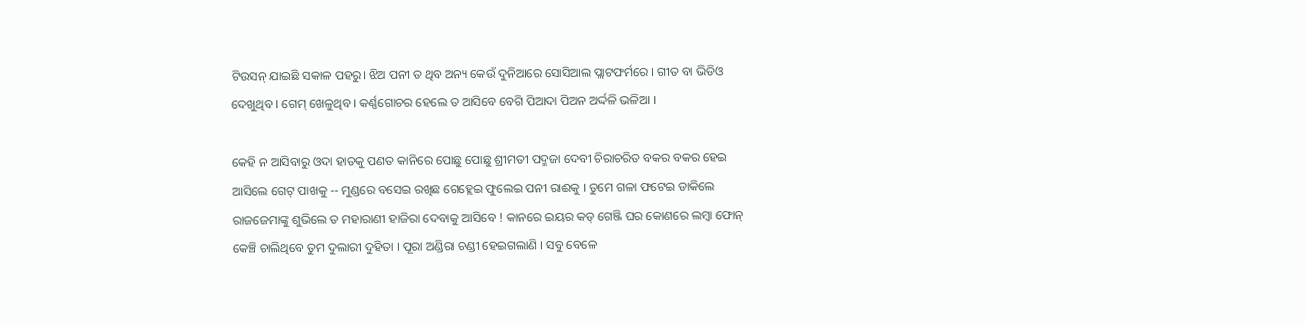ଟିଉସନ୍ ଯାଇଛି ସକାଳ ପହରୁ। ଝିଅ ପନୀ ତ ଥିବ ଅନ୍ୟ କେଉଁ ଦୁନିଆରେ ସୋସିଆଲ ପ୍ଲାଟଫର୍ମରେ । ଗୀତ ବା ଭିଡିଓ ଦେଖୁଥିବ । ଗେମ୍ ଖେଳୁଥିବ । କର୍ଣ୍ଣଗୋଚର ହେଲେ ତ ଆସିବେ ବେଗି ପିଆଦା ପିଅନ ଅର୍ଦ୍ଦଳି ଭଳିଆ ।

କେହି ନ ଆସିବାରୁ ଓଦା ହାତକୁ ପଣତ କାନିରେ ପୋଛୁ ପୋଛୁ ଶ୍ରୀମତୀ ପଦ୍ମଜା ଦେବୀ ଚିରାଚରିତ ବକର ବକର ହେଇ ଆସିଲେ ଗେଟ୍ ପାଖକୁ -- ମୁଣ୍ଡରେ ବସେଇ ରଖିଛ ଗେହ୍ଲେଇ ଫୁଲେଇ ପନୀ ରାଈକୁ । ତୁମେ ଗଳା ଫଟେଇ ଡାକିଲେ ରାଜଜେମାଙ୍କୁ ଶୁଭିଲେ ତ ମହାରାଣୀ ହାଜିରା ଦେବାକୁ ଆସିବେ ! କାନରେ ଇୟର କଡ୍‌ ଗେଞ୍ଜି ଘର କୋଣରେ ଲମ୍ବା ଫୋନ୍‌ କେଞ୍ଚି ଚାଲିଥିବେ ତୁମ ଦୁଲାରୀ ଦୁହିତା । ପୂରା ଅଣ୍ଡିରା ଚଣ୍ଡୀ ହେଇଗଲାଣି । ସବୁ ବେଳେ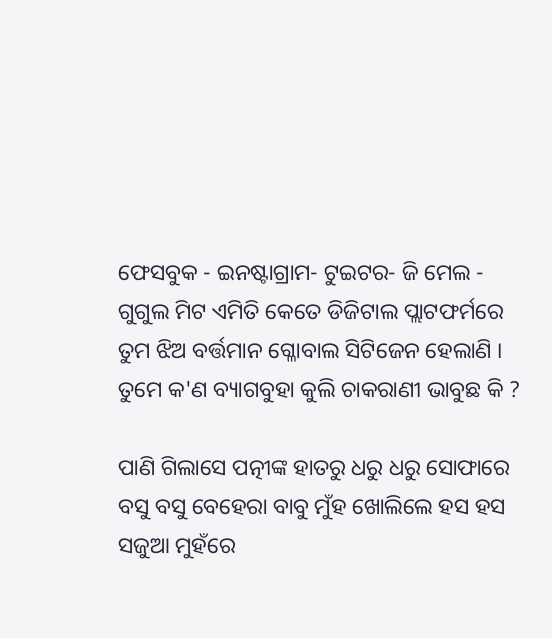ଫେସବୁକ - ଇନଷ୍ଟାଗ୍ରାମ- ଟୁଇଟର- ଜି ମେଲ - ଗୁଗୁଲ ମିଟ ଏମିତି କେତେ ଡିଜିଟାଲ ପ୍ଲାଟଫର୍ମରେ ତୁମ ଝିଅ ବର୍ତ୍ତମାନ ଗ୍ଳୋବାଲ ସିଟିଜେନ ହେଲାଣି । ତୁମେ କ'ଣ ବ୍ୟାଗବୁହା କୁଲି ଚାକରାଣୀ ଭାବୁଛ କି ?

ପାଣି ଗିଲାସେ ପତ୍ନୀଙ୍କ ହାତରୁ ଧରୁ ଧରୁ ସୋଫାରେ ବସୁ ବସୁ ବେହେରା ବାବୁ ମୁଁହ ଖୋଲିଲେ ହସ ହସ ସଜୁଆ ମୁହଁରେ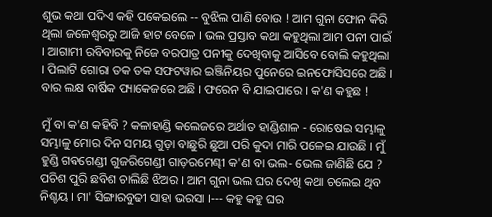ଶୁଭ କଥା ପଦିଏ କହି ପକେଇଲେ -- ବୁଝିଲ ପାଣି ବୋଉ ! ଆମ ଗୁନା ଫୋନ କିରି ଥିଲା ଜଳେଶ୍ଵରରୁ ଆଜି ହାଟ ବେଳେ । ଭଲ ପ୍ରସ୍ତାବ କଥା କହୁଥିଲା ଆମ ପନୀ ପାଇଁ । ଆଗାମୀ ରବିବାରକୁ ନିଜେ ବରପାତ୍ର ପନୀକୁ ଦେଖିବାକୁ ଆସିବେ ବୋଲି କହୁଥିଲା । ପିଲାଟି ଗୋରା ତକ ତକ ସଫଟୱାର ଇଞ୍ଜିନିୟର ପୁନେରେ ଇନଫୋସିସରେ ଅଛି । ବାର ଲକ୍ଷ ବାର୍ଷିକ ପ୍ୟାକେଜରେ ଅଛି । ଫରେନ ବି ଯାଇପାରେ । କ'ଣ କହୁଛ !

ମୁଁ ବା କ'ଣ କହିବି ? କଳାହାଣ୍ଡି କଲେଜରେ ଅର୍ଥାତ ହାଣ୍ଡିଶାଳ - ରୋଷେଇ ସମ୍ଭାଳୁ ସମ୍ଭାଳୁ ମୋର ଦିନ ସମୟ ଗୁଡ଼ା ବାଛୁରି ଛୁଆ ପରି କୁଦା ମାରି ପଳେଇ ଯାଉଛି । ମୁଁ ହୁଣ୍ଡି ଗଵଗେଣ୍ଡୀ ଗୁଜରିଗେଣ୍ଡୀ ଗାଡ଼ରମେଣ୍ଢୀ କ'ଣ ବା ଭଲ- ଭେଲ ଜାଣିଛି ଯେ ? ପଚିଶ ପୁରି ଛବିଶ ଚାଲିଛି ଝିଅର । ଆମ ଗୁନା ଭଲ ଘର ଦେଖି କଥା ଚଲେଇ ଥିବ ନିଶ୍ଚୟ । ମା' ସିଙ୍ଗାରବୁଢୀ ସାହା ଭରସା ।--- କହୁ କହୁ ଘର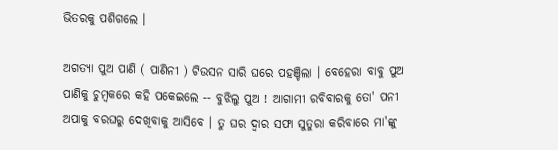ଭିତରକୁ ପଶିଗଲେ ।

ଅଗତ୍ୟା ପୁଅ ପାଣି ( ପାଣିନୀ ) ଟିଉସନ ସାରି ଘରେ ପହଞ୍ଚିଲା । ବେହେରା ବାବୁ ପୁଅ ପାଣିକୁ ଚୁମ୍ବକରେ କହି ପକେଇଲେ -- ବୁଝିଲୁ ପୁଅ ! ଆଗାମୀ ରବିବାରକୁ ତୋ' ପନୀ ଅପାକୁ ବରଘରୁ ଦେଖିବାକୁ ଆସିବେ । ତୁ ଘର ଦ୍ଵାର ସଫା ସୁତୁରା କରିବାରେ ମା'ଙ୍କୁ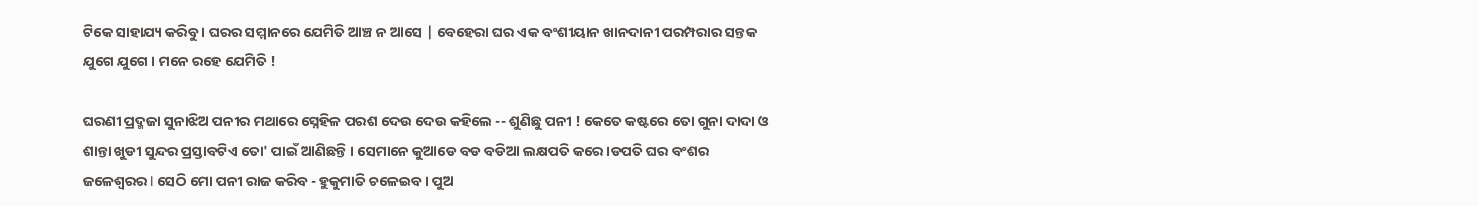ଟିକେ ସାହାଯ୍ୟ କରିବୁ । ଘରର ସମ୍ମାନରେ ଯେମିତି ଆଞ୍ଚ ନ ଆସେ | ବେହେରା ଘର ଏକ ବଂଶୀୟାନ ଖାନଦାନୀ ପରମ୍ପରାର ସନ୍ତକ ଯୁଗେ ଯୁଗେ । ମନେ ରହେ ଯେମିତି !

ଘରଣୀ ପ୍ରଦ୍ମଜା ସୁନାଝିଅ ପନୀର ମଥାରେ ସ୍ନେହିଳ ପରଶ ଦେଉ ଦେଉ କହିଲେ -- ଶୁଣିଛୁ ପନୀ ! କେତେ କଷ୍ଟରେ ତୋ ଗୁନା ଦାଦା ଓ ଶାନ୍ତା ଖୁଡୀ ସୁନ୍ଦର ପ୍ରସ୍ତାବଟିଏ ତୋ' ପାଇଁ ଆଣିଛନ୍ତି । ସେମାନେ କୁଆଡେ ବଡ ବଡିଆ ଲକ୍ଷପତି କରେ।ଡପତି ଘର ବଂଶର ଜଳେଶ୍ଵରର I ସେଠି ମୋ ପନୀ ରାଜ କରିବ - ହୁକୁମାତି ଚଳେଇବ । ପୁଅ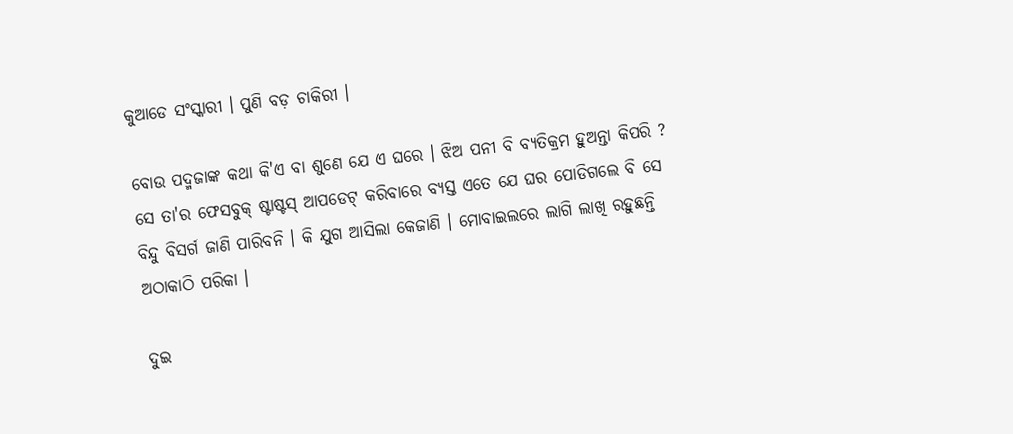କୁଆଡେ ସଂସ୍କାରୀ । ପୁଣି ବଡ଼ ଚାକିରୀ ।

ବୋଉ ପଦ୍ମଜାଙ୍କ କଥା କି'ଏ ବା ଶୁଣେ ଯେ ଏ ଘରେ । ଝିଅ ପନୀ ବି ବ୍ୟତିକ୍ରମ ହୁଅନ୍ତା କିପରି ? ସେ ତା'ର ଫେସବୁକ୍ ଷ୍ଟାଷ୍ଟସ୍‌ ଆପଡେଟ୍ କରିବାରେ ବ୍ୟସ୍ତ ଏତେ ଯେ ଘର ପୋଡିଗଲେ ବି ସେ ବିନ୍ଦୁ ବିସର୍ଗ ଜାଣି ପାରିବନି । କି ଯୁଗ ଆସିଲା କେଜାଣି । ମୋବାଇଲରେ ଲାଗି ଲାଖି ରହୁଛନ୍ତି ଅଠାକାଠି ପରିକା ।

ଦୁଇ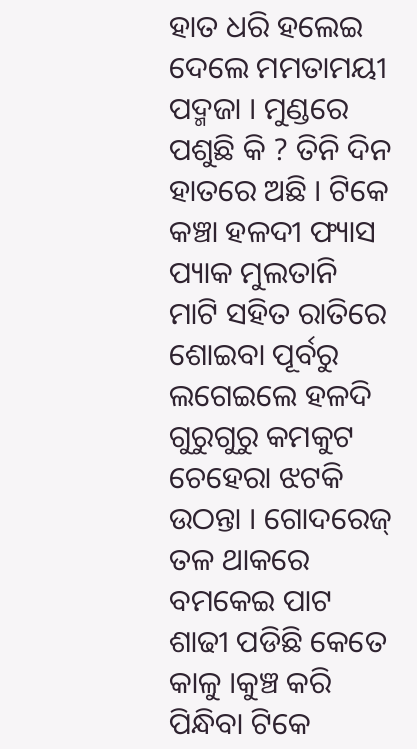ହାତ ଧରି ହଲେଇ ଦେଲେ ମମତାମୟୀ ପଦ୍ମଜା । ମୁଣ୍ଡରେ ପଶୁଛି କି ? ତିନି ଦିନ ହାତରେ ଅଛି । ଟିକେ କଞ୍ଚା ହଳଦୀ ଫ୍ୟାସ ପ୍ୟାକ ମୁଲତାନି ମାଟି ସହିତ ରାତିରେ ଶୋଇବା ପୂର୍ବରୁ ଲଗେଇଲେ ହଳଦି ଗୁରୁଗୁରୁ କମକୁଟ ଚେହେରା ଝଟକି ଉଠନ୍ତା । ଗୋଦରେଜ୍‌ ତଳ ଥାକରେ ବମକେଇ ପାଟ ଶାଢୀ ପଡିଛି କେତେ କାଳୁ ।କୁଞ୍ଚ କରି ପିନ୍ଧିବା ଟିକେ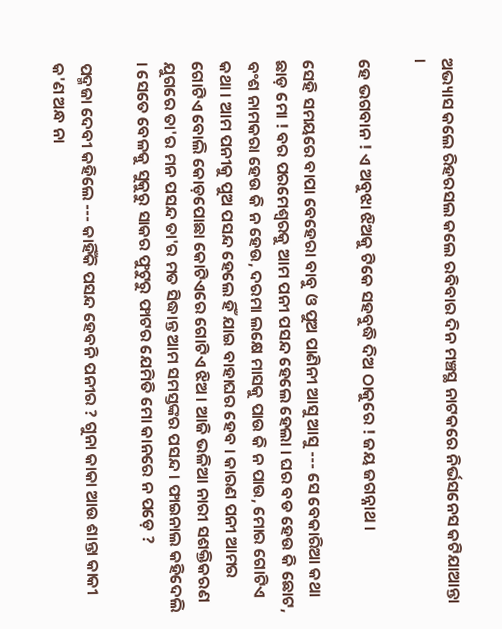ଅଭ୍ୟାସ କଲେ ରିହରସଲ କଲେ ରବିବାର ଦିନ ମଞ୍ଚସ୍ଥ ନାଟକରେ ନିର୍ଭସନେସ କଟିଯାଆନ୍ତା ।

ହେ ଭଗବାନ ! ଏ ଅବୁଝା ଝିଅକୁ ଟିକେ ସହବୁଦ୍ଧି ଦିଅ ଠାକୁରେ ! ଜୟ ଜଗନ୍ନାଥ ।

ସେହି ସମୟରେ ବାପା ବେହେରା ବାବୁ ଓ ପୁଅ ପାଣିନୀ ଆସୁ ଆସୁ --- ସେ ବେକାରିଆ କଥା ଛାଡ଼ ମୋ ! ବର ପରମେଶ୍ଵରକୁ ଆମ ପନୀ ପସନ୍ଦ ହେଲେ ହେଲା । ଘର ବଡ ହେଉ କି ଛୋଟ, ବଂଶ ନାମକରା ହେଉ କି ନ ହେଉ, ଦରମା ଲକ୍ଷେ ମାସକୁ ପାଉ କି ନ ପାଉ, ମୋର ଗୋଟିଏ କଥା । ଆମ ପନୀକୁ ପୁଅ ପସନ୍ଦ ହେଲେ ହିଁ ଯାଇ ବାହାଘର ହେବ । କାରଣ ପନୀ ଆମର ଗୋଟିଏ ବୋଲି କୋଡ଼ପୋଛା କୋଟିଏରେ ଗୋଟିଏ ଝିଅ । ଆଜି ଭଳିଆ ନାରୀ ସଶକ୍ତିକରଣ ଯୁଗରେ ତା'ର ମନ ପସନ୍ଦ ତା'ର ମତ ସିଦ୍ଧାନ୍ତ ଆମ ସମସ୍ତଙ୍କର ପସନ୍ଦ । ଫାଇନାଲ କହିଦେଲି । ସେତେ ବେଳକୁ ସୁକୁରୁ ସାକର ଫୁଟୁରୁ ଫାଟର ଯେମିତି ମୋ କାନରେ ନ ପଡ଼େ ?

ପଦ୍ମଜା ଦେବୀ କହିଲେ --- କାହିଁକି ପସନ୍ଦ ହେବନି ପନୀର ? ଗୁନା କାକା ଆଉ ଶାନ୍ତା କାକୀ କ'ଣ ଅନ୍ଧ ନା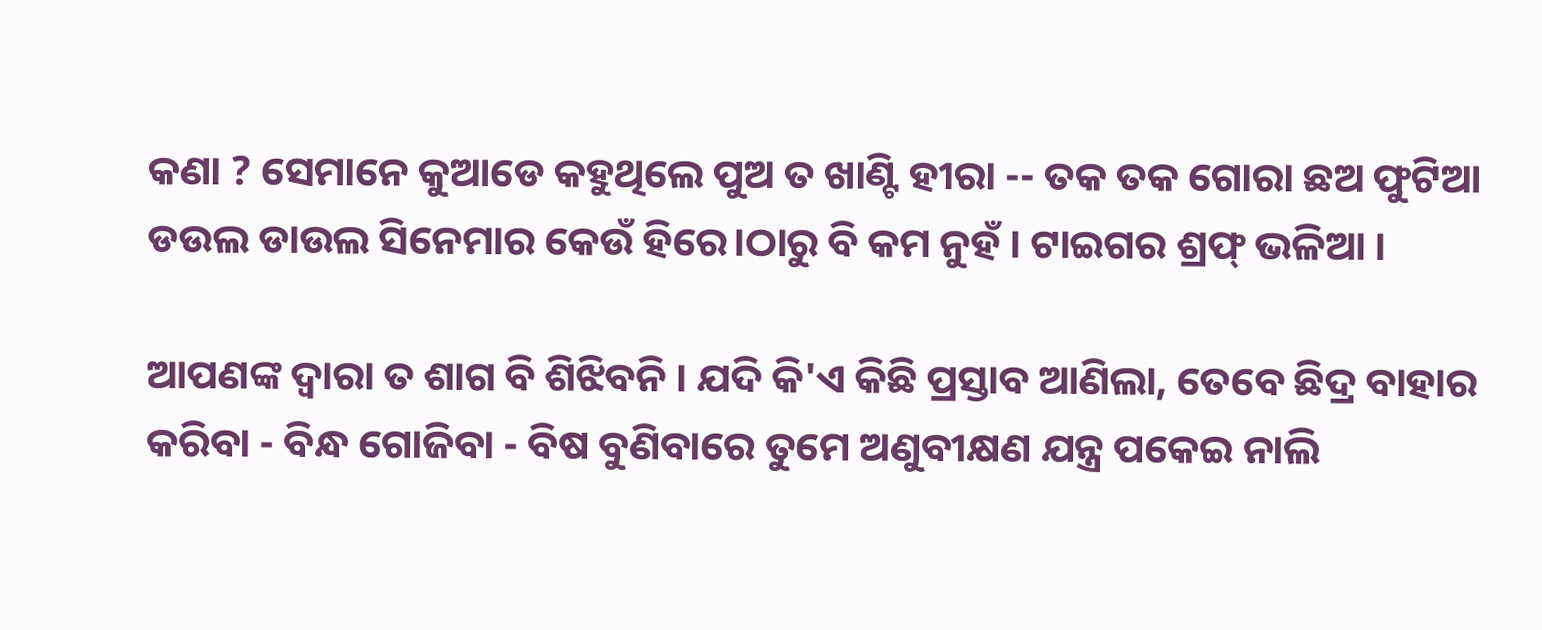କଣା ? ସେମାନେ କୁଆଡେ କହୁଥିଲେ ପୁଅ ତ ଖାଣ୍ଟି ହୀରା -- ତକ ତକ ଗୋରା ଛଅ ଫୁଟିଆ ଡଉଲ ଡାଉଲ ସିନେମାର କେଉଁ ହିରେ।ଠାରୁ ବି କମ ନୁହଁ । ଟାଇଗର ଶ୍ରଫ୍ ଭଳିଆ ।

ଆପଣଙ୍କ ଦ୍ୱାରା ତ ଶାଗ ବି ଶିଝିବନି । ଯଦି କି'ଏ କିଛି ପ୍ରସ୍ତାବ ଆଣିଲା, ତେବେ ଛିଦ୍ର ବାହାର କରିବା - ବିନ୍ଧ ଗୋଜିବା - ବିଷ ବୁଣିବାରେ ତୁମେ ଅଣୁବୀକ୍ଷଣ ଯନ୍ତ୍ର ପକେଇ ନାଲି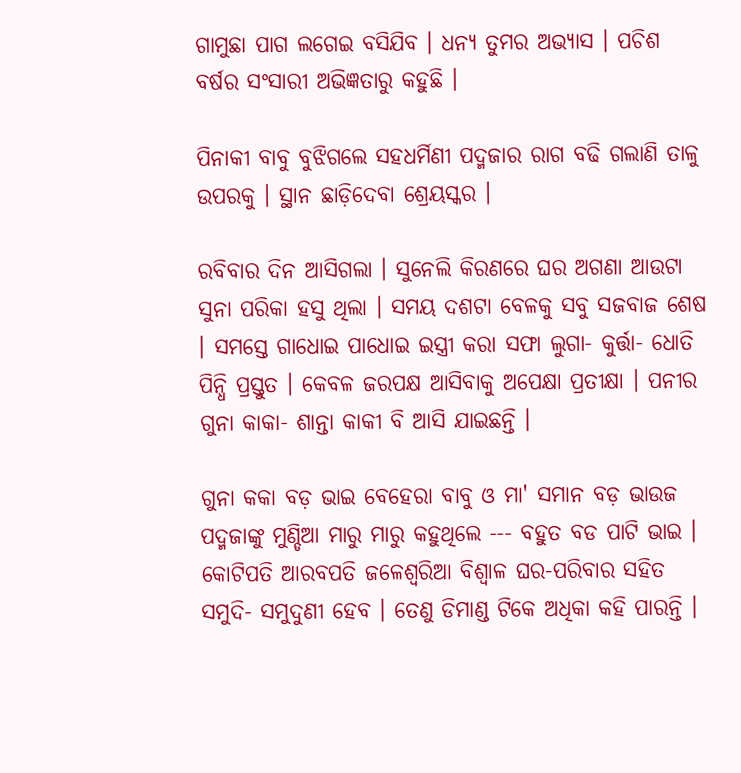ଗାମୁଛା ପାଗ ଲଗେଇ ବସିଯିବ । ଧନ୍ୟ ତୁମର ଅଭ୍ୟାସ । ପଚିଶ ବର୍ଷର ସଂସାରୀ ଅଭିଜ୍ଞତାରୁ କହୁଛି ।

ପିନାକୀ ବାବୁ ବୁଝିଗଲେ ସହଧର୍ମିଣୀ ପଦ୍ମଜାର ରାଗ ବଢି ଗଲାଣି ତାଳୁ ଉପରକୁ । ସ୍ଥାନ ଛାଡ଼ିଦେବା ଶ୍ରେୟସ୍କର ।

ରବିବାର ଦିନ ଆସିଗଲା । ସୁନେଲି କିରଣରେ ଘର ଅଗଣା ଆଉଟା ସୁନା ପରିକା ହସୁ ଥିଲା । ସମୟ ଦଶଟା ବେଳକୁ ସବୁ ସଜବାଜ ଶେଷ । ସମସ୍ତେ ଗାଧୋଇ ପାଧୋଇ ଇସ୍ତ୍ରୀ କରା ସଫା ଲୁଗା- କୁର୍ତ୍ତା- ଧୋତି ପିନ୍ଧି ପ୍ରସ୍ତୁତ । କେବଳ ଜରପକ୍ଷ ଆସିବାକୁ ଅପେକ୍ଷା ପ୍ରତୀକ୍ଷା । ପନୀର ଗୁନା କାକା- ଶାନ୍ତା କାକୀ ବି ଆସି ଯାଇଛନ୍ତି ।

ଗୁନା କକା ବଡ଼ ଭାଇ ବେହେରା ବାବୁ ଓ ମା' ସମାନ ବଡ଼ ଭାଉଜ ପଦ୍ମଜାଙ୍କୁ ମୁଣ୍ଡିଆ ମାରୁ ମାରୁ କହୁଥିଲେ --- ବହୁତ ବଡ ପାଟି ଭାଇ । କୋଟିପତି ଆରବପତି ଜଳେଶ୍ୱରିଆ ବିଶ୍ଵାଳ ଘର-ପରିବାର ସହିତ ସମୁଦି- ସମୁଦୁଣୀ ହେବ । ତେଣୁ ଡିମାଣ୍ଡ ଟିକେ ଅଧିକା କହି ପାରନ୍ତି ।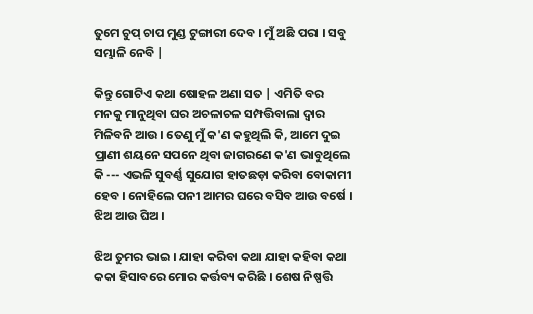ତୁମେ ଚୁପ୍ ଚାପ ମୁଣ୍ଡ ଟୁଙ୍ଗାରୀ ଦେବ । ମୁଁ ଅଛି ପରା । ସବୁ ସମ୍ଭାଳି ନେବି |

କିନ୍ତୁ ଗୋଟିଏ କଥା ଷୋହଳ ଅଣା ସତ | ଏମିତି ବର ମନକୁ ମାନୁଥିବା ଘର ଅଚଳାଚଳ ସମ୍ପତ୍ତିବାଲା ଦ୍ଵାର ମିଳିବନି ଆଉ । ତେଣୁ ମୁଁ କ'ଣ କହୁଥିଲି କି, ଆମେ ଦୁଇ ପ୍ରାଣୀ ଶୟନେ ସପନେ ଥିବା ଜାଗରଣେ କ'ଣ ଭାବୁଥିଲେ କି --- ଏଭଳି ସୁବର୍ଣ୍ଣ ସୁଯୋଗ ହାତଛଡ଼ା କରିବା ବୋକାମୀ ହେବ । ନୋହିଲେ ପନୀ ଆମର ଘରେ ବସିବ ଆଉ ବର୍ଷେ । ଝିଅ ଆଉ ଘିଅ ।

ଝିଅ ତୁମର ଭାଇ । ଯାହା କରିବା କଥା ଯାହା କହିବା କଥା କକା ହିସାବରେ ମୋର କର୍ତ୍ତବ୍ୟ କରିଛି । ଶେଷ ନିଷ୍ପତ୍ତି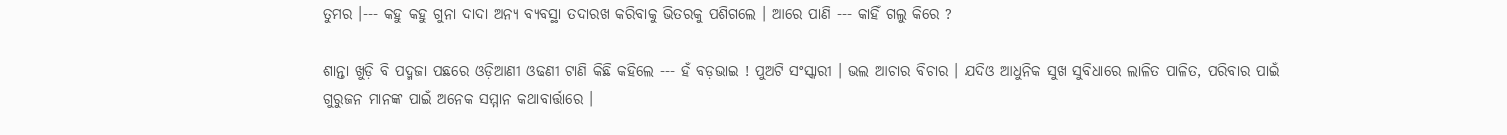ତୁମର ।--- କହୁ କହୁ ଗୁନା ଦାଦା ଅନ୍ୟ ବ୍ୟବସ୍ଥା ତଦାରଖ କରିବାକୁ ଭିତରକୁ ପଶିଗଲେ । ଆରେ ପାଣି --- କାହିଁ ଗଲୁ କିରେ ?

ଶାନ୍ତା ଖୁଡ଼ି ବି ପଦ୍ମଜା ପଛରେ ଓଡ଼ିଆଣୀ ଓଢଣୀ ଟାଣି କିଛି କହିଲେ --- ହଁ ବଡ଼ଭାଇ ! ପୁଅଟି ସଂସ୍କାରୀ । ଭଲ ଆଚାର ବିଚାର । ଯଦିଓ ଆଧୁନିକ ସୁଖ ସୁବିଧାରେ ଲାଳିତ ପାଳିତ, ପରିବାର ପାଇଁ ଗୁରୁଜନ ମାନଙ୍କ ପାଇଁ ଅନେକ ସମ୍ମାନ କଥାବାର୍ତ୍ତାରେ ।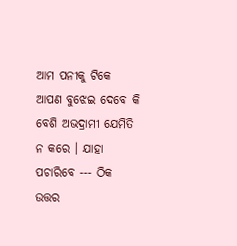ଆମ ପନୀକୁ ଟିକେ ଆପଣ ବୁଝେଇ ଦେବେ କି ବେଶି ଅଭଦ୍ରାମୀ ଯେମିତି ନ କରେ । ଯାହା ପଚାରିବେ --- ଠିକ ଉତ୍ତର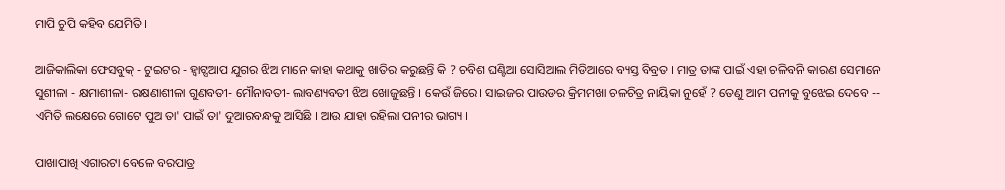ମାପି ଚୁପି କହିବ ଯେମିତି ।

ଆଜିକାଲିକା ଫେସବୁକ୍ - ଟୁଇଟର - ହ୍ଵାଟ୍ସଆପ ଯୁଗର ଝିଅ ମାନେ କାହା କଥାକୁ ଖାତିର କରୁଛନ୍ତି କି ? ଚବିଶ ଘଣ୍ଟିଆ ସୋସିଆଲ ମିଡିଆରେ ବ୍ୟସ୍ତ ବିବ୍ରତ । ମାତ୍ର ତାଙ୍କ ପାଇଁ ଏହା ଚଳିବନି କାରଣ ସେମାନେ ସୁଶୀଳା - କ୍ଷମାଶୀଳା- ରକ୍ଷଣାଶୀଳା ଗୁଣବତୀ- ମୌନାବତୀ- ଲାବଣ୍ୟବତୀ ଝିଅ ଖୋଜୁଛନ୍ତି । କେଉଁ ଜିରେ। ସାଇଜର ପାଉଡର କ୍ରିମମଖା ଚଳଚିତ୍ର ନାୟିକା ନୁହେଁ ? ତେଣୁ ଆମ ପନୀକୁ ବୁଝେଇ ଦେବେ -- ଏମିତି ଲକ୍ଷେରେ ଗୋଟେ ପୁଅ ତା' ପାଇଁ ତା' ଦୁଆରବନ୍ଧକୁ ଆସିଛି । ଆଉ ଯାହା ରହିଲା ପନୀର ଭାଗ୍ୟ ।

ପାଖାପାଖି ଏଗାରଟା ବେଳେ ବରପାତ୍ର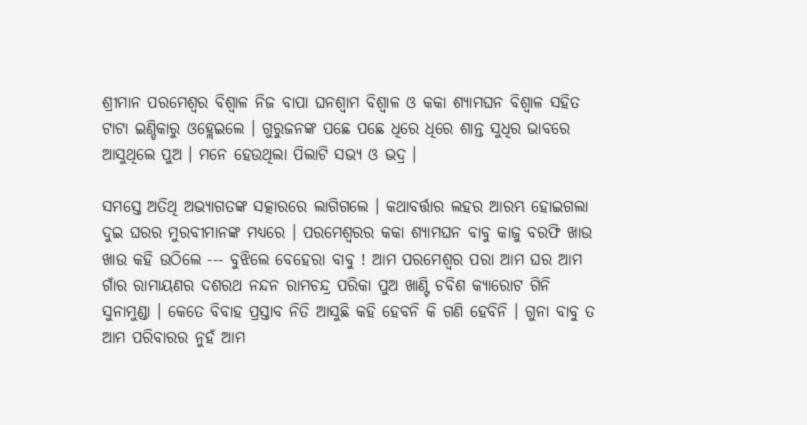ଶ୍ରୀମାନ ପରମେଶ୍ଵର ବିଶ୍ୱାଳ ନିଜ ବାପା ଘନଶ୍ଵାମ ବିଶ୍ଵାଳ ଓ କକା ଶ୍ୟାମଘନ ବିଶ୍ଵାଳ ସହିତ ଟାଟା ଇଣ୍ଡିକାରୁ ଓହ୍ଲେଇଲେ । ଗୁରୁଜନଙ୍କ ପଛେ ପଛେ ଧିରେ ଧିରେ ଶାନ୍ତ ସୁଧିର ଭାବରେ ଆସୁଥିଲେ ପୁଅ । ମନେ ହେଉଥିଲା ପିଲାଟି ସଭ୍ୟ ଓ ଭଦ୍ର ।

ସମସ୍ତେ ଅତିଥି ଅଭ୍ୟାଗତଙ୍କ ସତ୍କାରରେ ଲାଗିଗଲେ । କଥାବର୍ତ୍ତାର ଲହର ଆରମ୍ଭ ହୋଇଗଲା ଦୁଇ ଘରର ମୁରବୀମାନଙ୍କ ମଧ୍ୟରେ । ପରମେଶ୍ଵରର କକା ଶ୍ୟାମଘନ ବାବୁ କାଜୁ ବରଫି ଖାଉ ଖାଉ କହି ଉଠିଲେ --- ବୁଝିଲେ ବେହେରା ବାବୁ ! ଆମ ପରମେଶ୍ଵର ପରା ଆମ ଘର ଆମ ଗାଁର ରାମାୟଣର ଦଶରଥ ନନ୍ଦନ ରାମଚନ୍ଦ୍ର ପରିକା ପୁଅ ଖାଣ୍ଟି ଚବିଶ କ୍ୟାରୋଟ ଗିନି ସୁନାମୁଣ୍ଡା । କେତେ ବିବାହ ପ୍ରସ୍ତାବ ନିତି ଆସୁଛି କହି ହେବନି କି ଗଣି ହେବିନି । ଗୁନା ବାବୁ ତ ଆମ ପରିବାରର ନୁହଁ ଆମ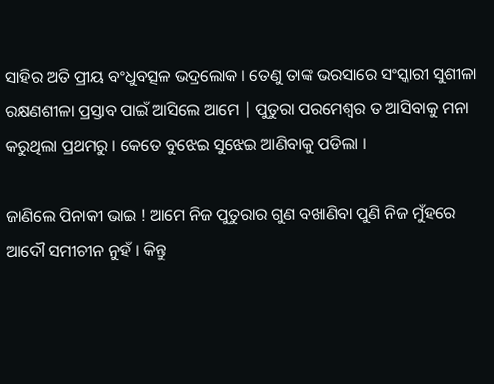ସାହିର ଅତି ପ୍ରୀୟ ବଂଧୁବତ୍ସଳ ଭଦ୍ରଲୋକ । ତେଣୁ ତାଙ୍କ ଭରସାରେ ସଂସ୍କାରୀ ସୁଶୀଳା ରକ୍ଷଣଶୀଳା ପ୍ରସ୍ତାବ ପାଇଁ ଆସିଲେ ଆମେ | ପୁତୁରା ପରମେଶ୍ଵର ତ ଆସିବାକୁ ମନା କରୁଥିଲା ପ୍ରଥମରୁ । କେତେ ବୁଝେଇ ସୁଝେଇ ଆଣିବାକୁ ପଡିଲା ।

ଜାଣିଲେ ପିନାକୀ ଭାଇ ! ଆମେ ନିଜ ପୁତୁରାର ଗୁଣ ବଖାଣିବା ପୁଣି ନିଜ ମୁଁହରେ ଆଦୌ ସମୀଚୀନ ନୁହଁ । କିନ୍ତୁ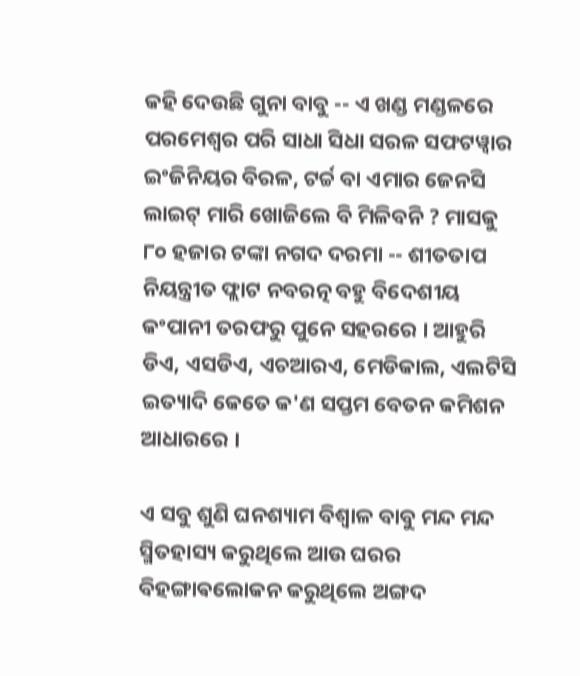କହି ଦେଉଛି ଗୁନା ବାବୁ -- ଏ ଖଣ୍ଡ ମଣ୍ଡଳରେ ପରମେଶ୍ଵର ପରି ସାଧା ସିଧା ସରଳ ସଫଟୱ୍ୱାର ଇଂଜିନିୟର ବିରଳ, ଟର୍ଚ୍ଚ ବା ଏମାର ଜେନସି ଲାଇଟ୍ ମାରି ଖୋଜିଲେ ବି ମିଳିବନି ? ମାସକୁ ୮୦ ହଜାର ଟଙ୍କା ନଗଦ ଦରମା -- ଶୀତତାପ ନିୟନ୍ତ୍ରୀତ ଫ୍ଲାଟ ନବରତ୍ନ ବହୁ ବିଦେଶୀୟ କଂପାନୀ ତରଫରୁ ପୁନେ ସହରରେ । ଆହୁରି ଡିଏ, ଏସଡିଏ, ଏଚଆରଏ, ମେଡିକାଲ, ଏଲଟିସି ଇତ୍ୟାଦି କେତେ କ'ଣ ସପ୍ତମ ବେତନ କମିଶନ ଆଧାରରେ ।

ଏ ସବୁ ଶୁଣି ଘନଶ୍ୟାମ ବିଶ୍ଵାଳ ବାବୁ ମନ୍ଦ ମନ୍ଦ ସ୍ମିତହାସ୍ୟ କରୁଥିଲେ ଆଉ ଘରର ବିହଙ୍ଗାଵଲୋକନ କରୁଥିଲେ ଅଙ୍ଗଦ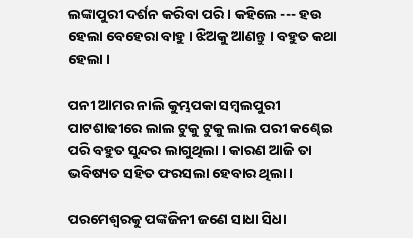ଲଙ୍କାପୁରୀ ଦର୍ଶନ କରିବା ପରି । କହିଲେ --- ହଉ ହେଲା ବେହେରା ବାହୁ । ଝିଅକୁ ଆଣନ୍ତୁ । ବହୁତ କଥା ହେଲା ।

ପନୀ ଆମର ନାଲି କୁମ୍ଭପକା ସମ୍ବଲପୁରୀ ପାଟଶାଢୀରେ ଲାଲ ଟୁକୁ ଟୁକୁ ଲାଲ ପରୀ କଣ୍ଢେଇ ପରି ବହୁତ ସୁନ୍ଦର ଲାଗୁଥିଲା । କାରଣ ଆଜି ତା ଭବିଷ୍ୟତ ସହିତ ଫରସଲା ହେବାର ଥିଲା ।

ପରମେଶ୍ଵରକୁ ପଙ୍କଜିନୀ ଜଣେ ସାଧା ସିଧା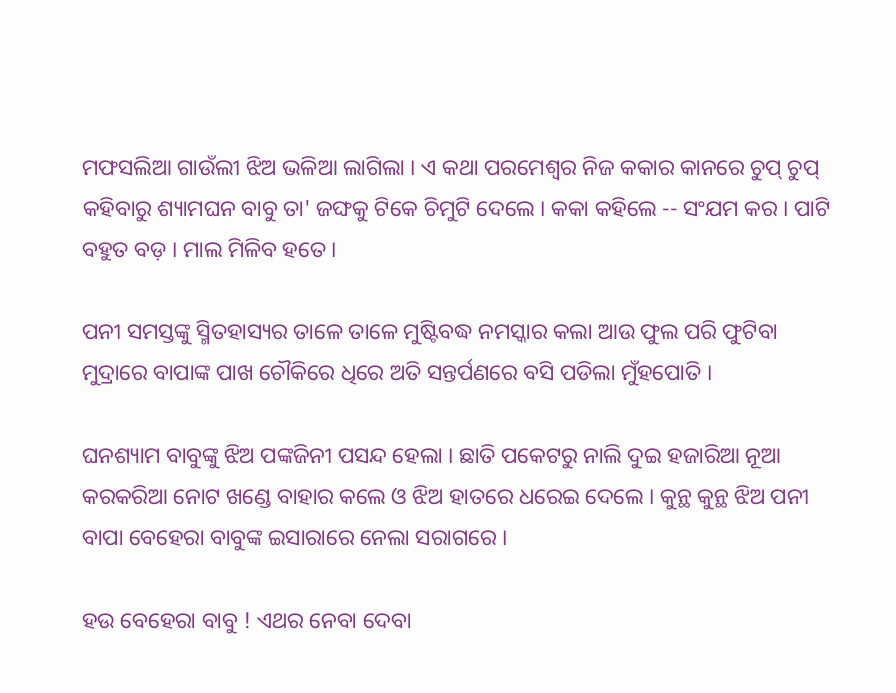ମଫସଲିଆ ଗାଉଁଲୀ ଝିଅ ଭଳିଆ ଲାଗିଲା । ଏ କଥା ପରମେଶ୍ଵର ନିଜ କକାର କାନରେ ଚୁପ୍ ଚୁପ୍ କହିବାରୁ ଶ୍ୟାମଘନ ବାବୁ ତା' ଜଙ୍ଘକୁ ଟିକେ ଚିମୁଟି ଦେଲେ । କକା କହିଲେ -- ସଂଯମ କର । ପାଟି ବହୁତ ବଡ଼ । ମାଲ ମିଳିବ ହତେ ।

ପନୀ ସମସ୍ତଙ୍କୁ ସ୍ମିତହାସ୍ୟର ତାଳେ ତାଳେ ମୁଷ୍ଟିବଦ୍ଧ ନମସ୍କାର କଲା ଆଉ ଫୁଲ ପରି ଫୁଟିବା ମୁଦ୍ରାରେ ବାପାଙ୍କ ପାଖ ଚୌକିରେ ଧିରେ ଅତି ସନ୍ତର୍ପଣରେ ବସି ପଡିଲା ମୁଁହପୋତି ।

ଘନଶ୍ୟାମ ବାବୁଙ୍କୁ ଝିଅ ପଙ୍କଜିନୀ ପସନ୍ଦ ହେଲା । ଛାତି ପକେଟରୁ ନାଲି ଦୁଇ ହଜାରିଆ ନୂଆ କରକରିଆ ନୋଟ ଖଣ୍ଡେ ବାହାର କଲେ ଓ ଝିଅ ହାତରେ ଧରେଇ ଦେଲେ । କୁନ୍ଥ କୁନ୍ଥ ଝିଅ ପନୀ ବାପା ବେହେରା ବାବୁଙ୍କ ଇସାରାରେ ନେଲା ସରାଗରେ ।

ହଉ ବେହେରା ବାବୁ ! ଏଥର ନେବା ଦେବା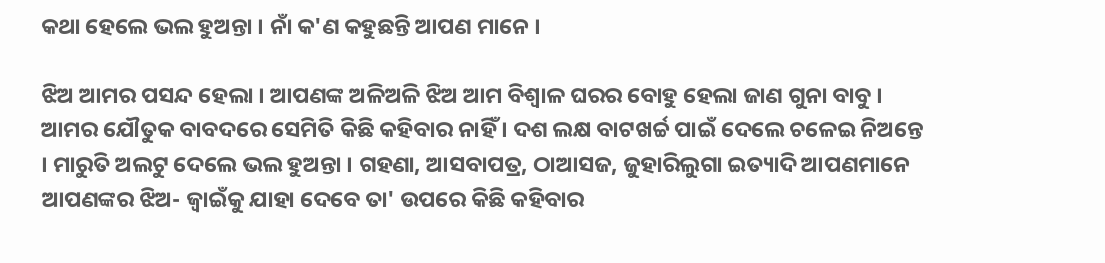କଥା ହେଲେ ଭଲ ହୁଅନ୍ତା । ନାଁ କ'ଣ କହୁଛନ୍ତି ଆପଣ ମାନେ ।

ଝିଅ ଆମର ପସନ୍ଦ ହେଲା । ଆପଣଙ୍କ ଅଳିଅଳି ଝିଅ ଆମ ବିଶ୍ଵାଳ ଘରର ବୋହୁ ହେଲା ଜାଣ ଗୁନା ବାବୁ । ଆମର ଯୌତୁକ ବାବଦରେ ସେମିତି କିଛି କହିବାର ନାହିଁ । ଦଶ ଲକ୍ଷ ବାଟଖର୍ଚ୍ଚ ପାଇଁ ଦେଲେ ଚଳେଇ ନିଅନ୍ତେ । ମାରୁତି ଅଲଟୁ ଦେଲେ ଭଲ ହୁଅନ୍ତା । ଗହଣା, ଆସବାପତ୍ର, ଠାଆସଜ, ଜୁହାରିଲୁଗା ଇତ୍ୟାଦି ଆପଣମାନେ ଆପଣଙ୍କର ଝିଅ- ଜ୍ଵାଇଁକୁ ଯାହା ଦେବେ ତା' ଉପରେ କିଛି କହିବାର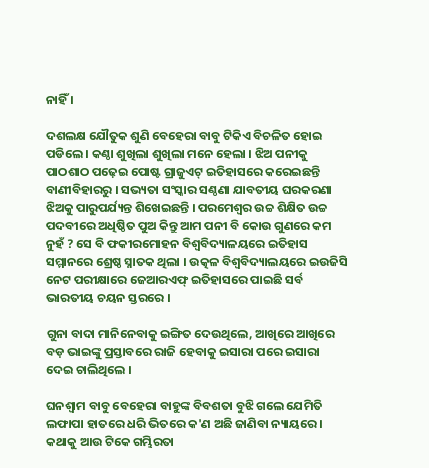ନାହିଁ ।

ଦଶଲକ୍ଷ ଯୌତୁକ ଶୁଣି ବେହେରା ବାବୁ ଟିକିଏ ବିଚଳିତ ହୋଇ ପଡିଲେ । କଣ୍ଠା ଶୁଖିଲା ଶୁଖିଲା ମନେ ହେଲା । ଝିଅ ପନୀକୁ ପାଠଶାଠ ପଢ଼େଇ ପୋଷ୍ଟ ଗ୍ରାଜୁଏଟ୍ ଇତିହାସରେ କରେଇଛନ୍ତି ବାଣୀବିହାରରୁ । ସଭ୍ୟତା ସଂସ୍କାର ସଣ୍ଠଣା ଯାବତୀୟ ଘରକରଣା ଝିଅକୁ ପାରୁପର୍ଯ୍ୟନ୍ତ ଶିଖେଇଛନ୍ତି । ପରମେଶ୍ଵର ଉଚ୍ଚ ଶିକ୍ଷିତ ଉଚ୍ଚ ପଦବୀରେ ଅଧିଷ୍ଠିତ ପୁଅ କିନ୍ତୁ ଆମ ପନୀ ବି କୋଉ ଗୁଣରେ କମ ନୁହଁ ? ସେ ବି ଫକୀରମୋହନ ବିଶ୍ଵବିଦ୍ୟାଳୟରେ ଇତିହାସ ସମ୍ମାନରେ ଶ୍ରେଷ୍ଠ ସ୍ନାତକ ଥିଲା । ଉତ୍କଳ ବିଶ୍ଵବିଦ୍ୟାଲୟରେ ଇଉଜିସି ନେଟ ପରୀକ୍ଷାରେ ଜେଆରଏଫ୍ ଇତିହାସରେ ପାଇଛି ସର୍ବ ଭାରତୀୟ ଚୟନ ସ୍ତରରେ ।

ଗୁନା ବାଦା ମାନିନେବାକୁ ଇଙ୍ଗିତ ଦେଉଥିଲେ, ଆଖିରେ ଆଖିରେ ବଡ଼ ଭାଇଙ୍କୁ ପ୍ରସ୍ତାବରେ ରାଜି ହେବାକୁ ଇସାରା ପରେ ଇସାରା ଦେଇ ଚାଲିଥିଲେ ।

ଘନଶ୍ଵାମ ବାବୁ ବେହେରା ବାହୁଙ୍କ ବିବଶତା ବୁଝି ଗଲେ ଯେମିତି ଲଫାପା ହାତରେ ଧରି ଭିତରେ କ'ଣ ଅଛି ଜାଣିବା ନ୍ୟାୟରେ । କଥାକୁ ଆଉ ଟିକେ ଗମ୍ଭିରତା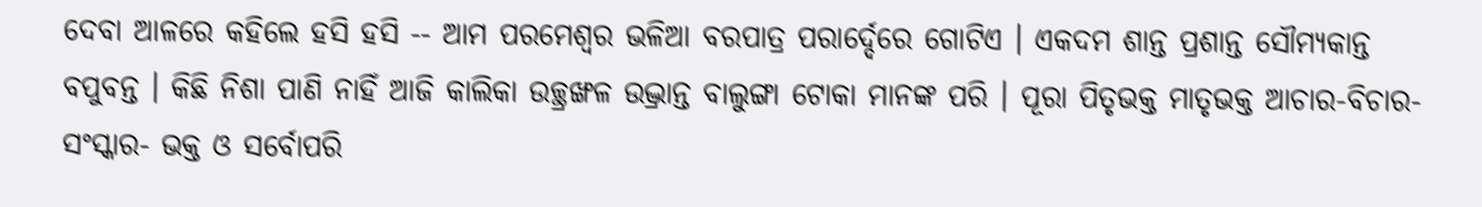ଦେବା ଆଳରେ କହିଲେ ହସି ହସି -- ଆମ ପରମେଶ୍ଵର ଭଳିଆ ବରପାତ୍ର ପରାର୍ଦ୍ଦେରେ ଗୋଟିଏ । ଏକଦମ ଶାନ୍ତ ପ୍ରଶାନ୍ତ ସୌମ୍ୟକାନ୍ତ ବପୁବନ୍ତ । କିଛି ନିଶା ପାଣି ନାହିଁ ଆଜି କାଲିକା ଉଚ୍ଛ୍ରଙ୍ଖଳ ଉଦ୍ଭ୍ରାନ୍ତ ବାଲୁଙ୍ଗା ଟୋକା ମାନଙ୍କ ପରି । ପୂରା ପିତୃଭକ୍ତ ମାତୃଭକ୍ତ ଆଚାର-ବିଚାର-ସଂସ୍କାର- ଭକ୍ତ ଓ ସର୍ବୋପରି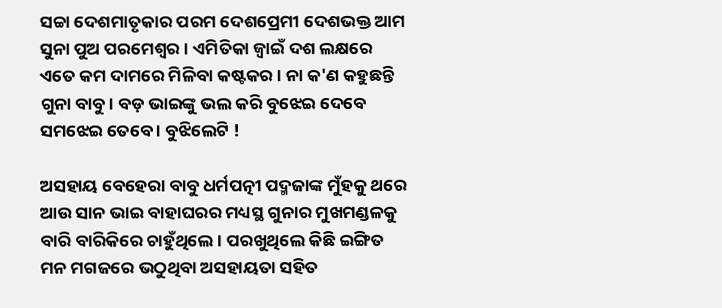ସଚ୍ଚା ଦେଶମାତୃକାର ପରମ ଦେଶପ୍ରେମୀ ଦେଶଭକ୍ତ ଆମ ସୁନା ପୁଅ ପରମେଶ୍ଵର । ଏମିତିକା ଜ୍ୱାଇଁ ଦଶ ଲକ୍ଷରେ ଏତେ କମ ଦାମରେ ମିଳିବା କଷ୍ଟକର । ନା କ'ଣ କହୁଛନ୍ତି ଗୁନା ବାବୁ। ବଡ଼ ଭାଇଙ୍କୁ ଭଲ କରି ବୁଝେଇ ଦେବେ ସମଝେଇ ତେବେ । ବୁଝିଲେଟି !

ଅସହାୟ ବେହେରା ବାବୁ ଧର୍ମପତ୍ନୀ ପଦ୍ମଜାଙ୍କ ମୁଁହକୁ ଥରେ ଆଉ ସାନ ଭାଇ ବାହାଘରର ମଧ୍ୟସ୍ଥ ଗୁନାର ମୁଖମଣ୍ଡଳକୁ ବାରି ବାରିକିରେ ଚାହୁଁଥିଲେ । ପରଖୁଥିଲେ କିଛି ଇଙ୍ଗିତ ମନ ମଗଜରେ ଭଠୁଥିବା ଅସହାୟତା ସହିତ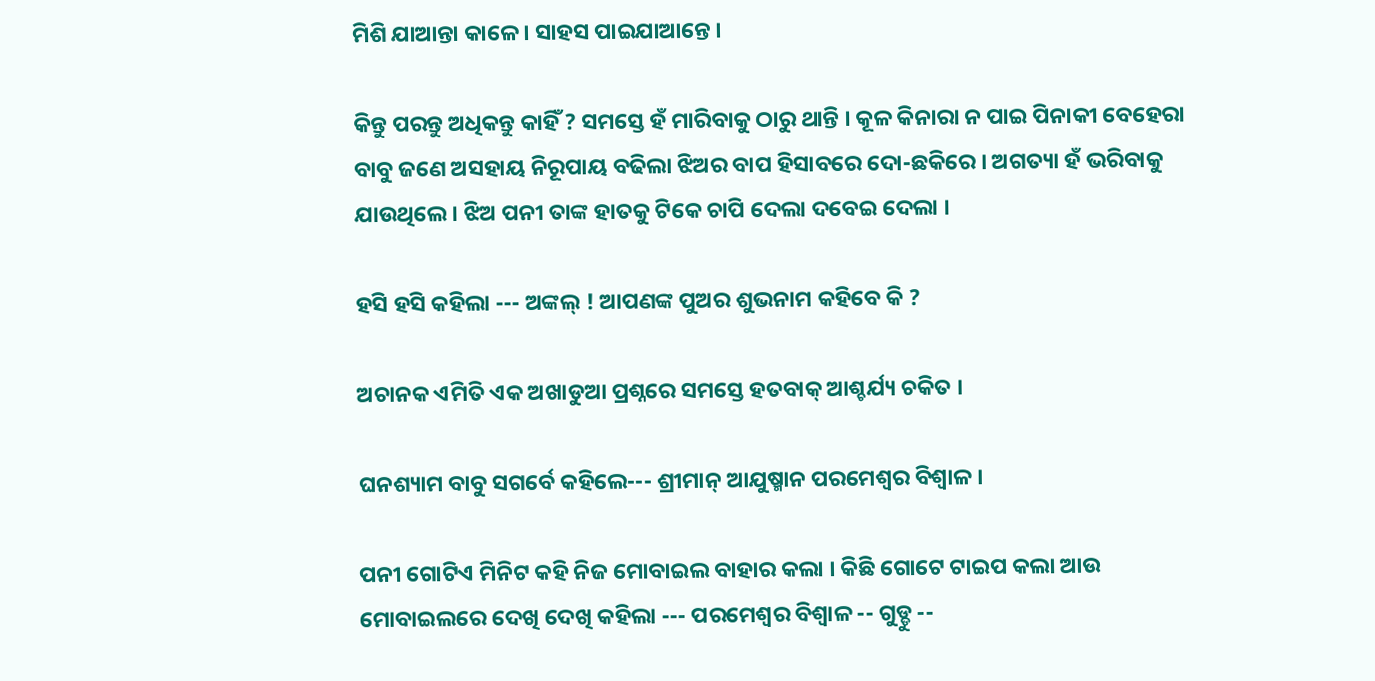ମିଶି ଯାଆନ୍ତା କାଳେ । ସାହସ ପାଇଯାଆନ୍ତେ ।

କିନ୍ତୁ ପରନ୍ତୁ ଅଧିକନ୍ତୁ କାହିଁ ? ସମସ୍ତେ ହଁ ମାରିବାକୁ ଠାରୁ ଥାନ୍ତି । କୂଳ କିନାରା ନ ପାଇ ପିନାକୀ ବେହେରା ବାବୁ ଜଣେ ଅସହାୟ ନିରୂପାୟ ବଢିଲା ଝିଅର ବାପ ହିସାବରେ ଦୋ-ଛକିରେ । ଅଗତ୍ୟା ହଁ ଭରିବାକୁ ଯାଉଥିଲେ । ଝିଅ ପନୀ ତାଙ୍କ ହାତକୁ ଟିକେ ଚାପି ଦେଲା ଦବେଇ ଦେଲା ।

ହସି ହସି କହିଲା --- ଅଙ୍କଲ୍ ! ଆପଣଙ୍କ ପୁଅର ଶୁଭନାମ କହିବେ କି ?

ଅଚାନକ ଏମିତି ଏକ ଅଖାଡୁଆ ପ୍ରଶ୍ନରେ ସମସ୍ତେ ହତବାକ୍ ଆଶ୍ଚର୍ଯ୍ୟ ଚକିତ ।

ଘନଶ୍ୟାମ ବାବୁ ସଗର୍ବେ କହିଲେ--- ଶ୍ରୀମାନ୍ ଆଯୁଷ୍ମାନ ପରମେଶ୍ଵର ବିଶ୍ୱାଳ ।

ପନୀ ଗୋଟିଏ ମିନିଟ କହି ନିଜ ମୋବାଇଲ ବାହାର କଲା । କିଛି ଗୋଟେ ଟାଇପ କଲା ଆଉ ମୋବାଇଲରେ ଦେଖି ଦେଖି କହିଲା --- ପରମେଶ୍ଵର ବିଶ୍ଵାଳ -- ଗୁଡ୍ଡୁ --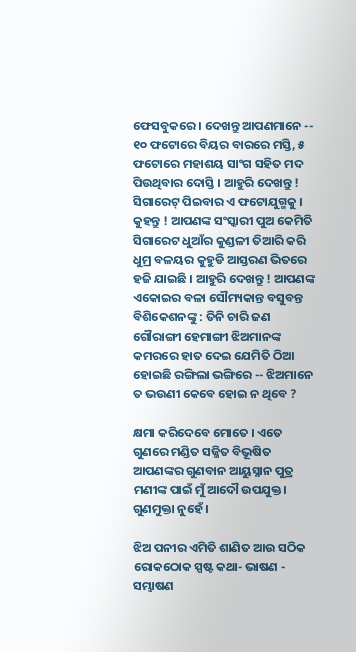ଫେସବୁକରେ । ଦେଖନ୍ତୁ ଆପଣମାନେ -- ୧୦ ଫଟୋରେ ବିୟର ବାରରେ ମସ୍ତି, ୫ ଫଟୋରେ ମହାଶୟ ସାଂଗ ସହିତ ମଦ ପିଉଥିବାର ଦୋସ୍ତି । ଆହୁରି ଦେଖନ୍ତୁ ! ସିଗାରେଟ୍ ପିଇବାର ଏ ଫଟୋଯୁଗ୍ମକୁ । କୁହନ୍ତୁ ! ଆପଣଙ୍କ ସଂସ୍କାରୀ ପୁଅ କେମିତି ସିଗାରେଟ ଧୁଆଁର କୁଣ୍ଡଳୀ ତିଆରି କରି ଧୁମ୍ର ବଳୟର କୁହୁଡି ଆସ୍ତରଣ ଭିତରେ ହଜି ଯାଇଛି । ଆହୁରି ଦେଖନ୍ତୁ ! ଆପଣଙ୍କ ଏକୋଇର ବଳା ସୌମ୍ୟକାନ୍ତ ବସୁବନ୍ତ ବିଶିକେଶନଙ୍କୁ : ତିନି ଚାରି ଜଣ ଗୌରାଙ୍ଗୀ ହେମାଙ୍ଗୀ ଝିଅମାନଙ୍କ କମରରେ ହାତ ଦେଇ ଯେମିତି ଠିଆ ହୋଇଛି ରଙ୍ଗିଲା ଭଙ୍ଗିରେ -- ଝିଅମାନେ ତ ଭଉଣୀ କେବେ ହୋଇ ନ ଥିବେ ?

କ୍ଷମା କରିଦେବେ ମୋତେ । ଏତେ ଗୁଣରେ ମଣ୍ଡିତ ସଜ୍ଜିତ ବିଭୂଷିତ ଆପଣଙ୍କର ଗୁଣବାନ ଆୟୁସ୍ନାନ ପୁତ୍ର ମଣୀଙ୍କ ପାଇଁ ମୁଁ ଆଦୌ ଉପଯୁକ୍ତ। ଗୁଣମୁକ୍ତା ନୁହେଁ ।

ଝିଅ ପନୀର ଏମିତି ଶାଣିତ ଆଉ ସଠିକ ରୋକଠୋକ ସ୍ପଷ୍ଟ କଥା- ଭାଷଣ - ସମ୍ଭାଷଣ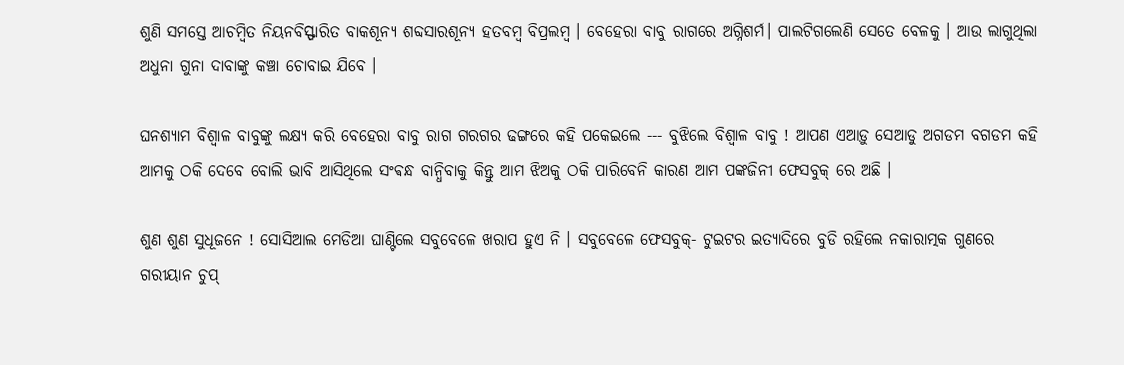ଶୁଣି ସମସ୍ତେ ଆଚମ୍ବିତ ନିୟନବିସ୍ଫାରିତ ବାକଶୂନ୍ୟ ଶବ୍ଦସାରଶୂନ୍ୟ ହତବମ୍ବ ବିପ୍ରଲମ୍ବ । ବେହେରା ବାବୁ ରାଗରେ ଅଗ୍ନିଶର୍ମ। ପାଲଟିଗଲେଣି ସେତେ ବେଳକୁ । ଆଉ ଲାଗୁଥିଲା ଅଧୁନା ଗୁନା ଦାବାଙ୍କୁ କଞ୍ଚା ଚୋବାଇ ଯିବେ ।

ଘନଶ୍ୟାମ ବିଶ୍ଵାଳ ବାବୁଙ୍କୁ ଲକ୍ଷ୍ୟ କରି ବେହେରା ବାବୁ ରାଗ ଗରଗର ଢଙ୍ଗରେ କହି ପକେଇଲେ --- ବୁଝିଲେ ବିଶ୍ୱାଳ ବାବୁ ! ଆପଣ ଏଆଡ଼ୁ ସେଆଡୁ ଅଗଡମ ବଗଡମ କହି ଆମକୁ ଠକି ଦେବେ ବୋଲି ଭାବି ଆସିଥିଲେ ସଂଵନ୍ଧ ବାନ୍ଧିବାକୁ କିନ୍ତୁ ଆମ ଝିଅକୁ ଠକି ପାରିବେନି କାରଣ ଆମ ପଙ୍କଜିନୀ ଫେସବୁକ୍ ରେ ଅଛି ।

ଶୁଣ ଶୁଣ ସୁଧୂଜନେ ! ସୋସିଆଲ ମେଡିଆ ଘାଣ୍ଟିଲେ ସବୁବେଳେ ଖରାପ ହୁଏ ନି । ସବୁବେଳେ ଫେସବୁକ୍‌- ଟୁଇଟର ଇତ୍ୟାଦିରେ ବୁଡି ରହିଲେ ନକାରାତ୍ମକ ଗୁଣରେ ଗରୀୟାନ ଚୁପ୍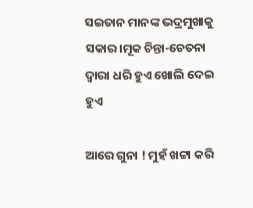ସଇତାନ ମାନଙ୍କ ଭଦ୍ରମୁଖାକୁ ସକାର।ମୂକ ଚିନ୍ତା-ଚେତନା ଦ୍ଵାରା ଧରି ହୁଏ ଖୋଲି ଦେଇ ହୁଏ

ଆରେ ଗୁନା ! ମୁହଁ ଖଟ୍ଟା କରି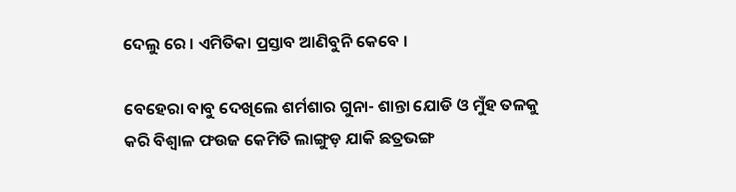ଦେଲୁ ରେ । ଏମିତିକା ପ୍ରସ୍ତାବ ଆଣିବୁନି କେବେ ।

ବେହେରା ବାବୁ ଦେଖିଲେ ଶର୍ମଶାର ଗୁନା- ଶାନ୍ତା ଯୋଡି ଓ ମୁଁହ ତଳକୁ କରି ବିଶ୍ଵାଳ ଫଉଜ କେମିତି ଲାଙ୍ଗୁଡ଼ ଯାକି ଛତ୍ରଭଙ୍ଗ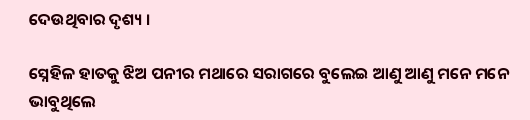ଦେଉଥିବାର ଦୃଶ୍ୟ ।

ସ୍ନେହିଳ ହାତକୁ ଝିଅ ପନୀର ମଥାରେ ସରାଗରେ ବୁଲେଇ ଆଣୁ ଆଣୁ ମନେ ମନେ ଭାବୁଥିଲେ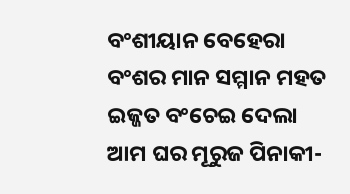ବଂଶୀୟାନ ବେହେରା ବଂଶର ମାନ ସମ୍ମାନ ମହତ ଇଜ୍ଜତ ବଂଚେଇ ଦେଲା ଆମ ଘର ମୂରୁଜ ପିନାକୀ-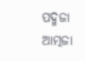ପଦ୍ମଜା ଆତ୍ମଜା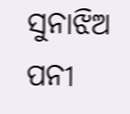ସୁନାଝିଅ ପନୀ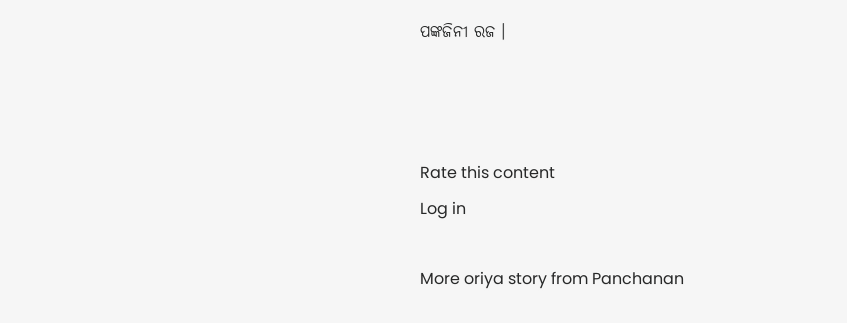ପଙ୍କଜିନୀ ରଜ ।



Rate this content
Log in

More oriya story from Panchanan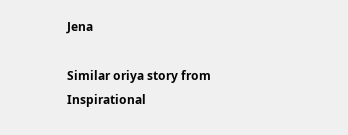Jena

Similar oriya story from Inspirational